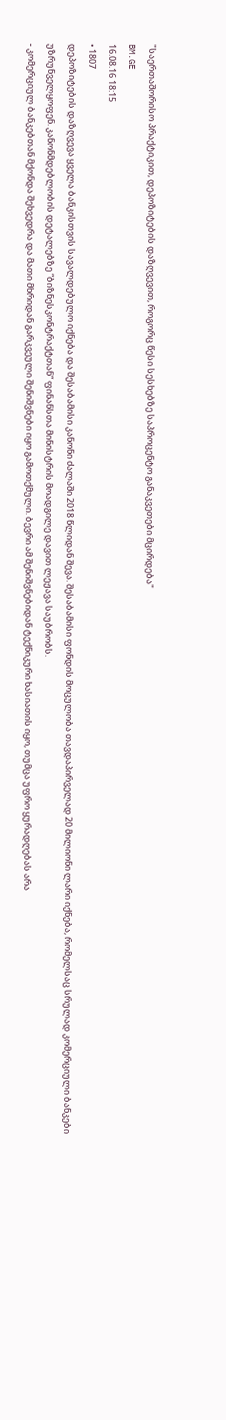"საერთაშორისო პრაქტიკით, დეპოზიტების დაზღვევით, როგორც წესი სესხებზე საპროცენტო განაკვეთები მცირდება"
BM.GE
16.08.16 18:15
• 1807
დეპოზიტების დაზღვევა ყველა ბანკისთვის სავალდებულო იქნება და შესაბამისი კანონი ძალაში 2018 წლიდან შევა. შესაბამისი ფონდის მოცულობა თავდაპირველად 20 მილიონი ლარი იქნება, რომელსაც სრულად კომერციული ბანკები უზრუნველყოფენ. კანონმდებლობის დეტალებზე “ბიზნესკონტრაქტთან“ ფინანსთა მინისტრის მოადგილე დავით ლეჟავა საუბრობს.
- კომერციულ ბანკებთან მქონდა შეხვედრა და მათი მხრიდან გარკვეული შენიშვნები იყო გამოთქმული. ბევრი ამ შენიშვნებიდან ტექნიკური ხასიათის იყო, თუმცა უფრო ყურადღებას არა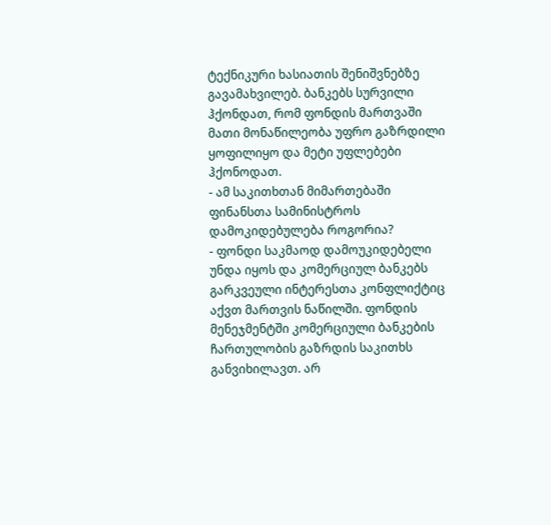ტექნიკური ხასიათის შენიშვნებზე გავამახვილებ. ბანკებს სურვილი ჰქონდათ, რომ ფონდის მართვაში მათი მონაწილეობა უფრო გაზრდილი ყოფილიყო და მეტი უფლებები ჰქონოდათ.
- ამ საკითხთან მიმართებაში ფინანსთა სამინისტროს დამოკიდებულება როგორია?
- ფონდი საკმაოდ დამოუკიდებელი უნდა იყოს და კომერციულ ბანკებს გარკვეული ინტერესთა კონფლიქტიც აქვთ მართვის ნაწილში. ფონდის მენეჯმენტში კომერციული ბანკების ჩართულობის გაზრდის საკითხს განვიხილავთ. არ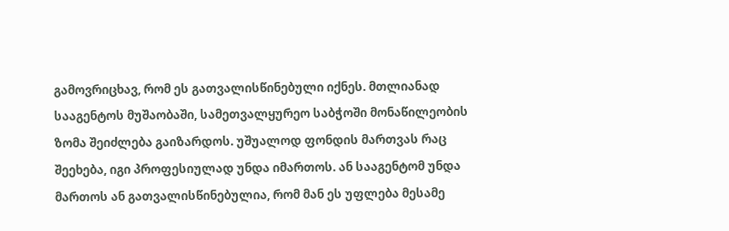გამოვრიცხავ, რომ ეს გათვალისწინებული იქნეს. მთლიანად სააგენტოს მუშაობაში, სამეთვალყურეო საბჭოში მონაწილეობის ზომა შეიძლება გაიზარდოს. უშუალოდ ფონდის მართვას რაც შეეხება, იგი პროფესიულად უნდა იმართოს. ან სააგენტომ უნდა მართოს ან გათვალისწინებულია, რომ მან ეს უფლება მესამე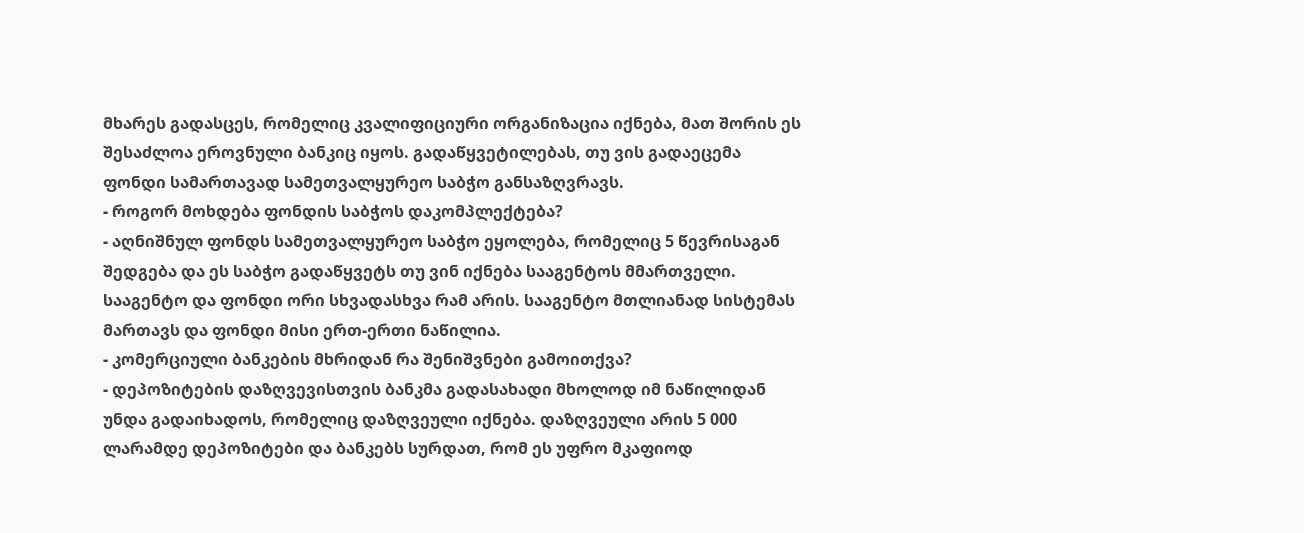მხარეს გადასცეს, რომელიც კვალიფიციური ორგანიზაცია იქნება, მათ შორის ეს შესაძლოა ეროვნული ბანკიც იყოს. გადაწყვეტილებას, თუ ვის გადაეცემა ფონდი სამართავად სამეთვალყურეო საბჭო განსაზღვრავს.
- როგორ მოხდება ფონდის საბჭოს დაკომპლექტება?
- აღნიშნულ ფონდს სამეთვალყურეო საბჭო ეყოლება, რომელიც 5 წევრისაგან შედგება და ეს საბჭო გადაწყვეტს თუ ვინ იქნება სააგენტოს მმართველი. სააგენტო და ფონდი ორი სხვადასხვა რამ არის. სააგენტო მთლიანად სისტემას მართავს და ფონდი მისი ერთ-ერთი ნაწილია.
- კომერციული ბანკების მხრიდან რა შენიშვნები გამოითქვა?
- დეპოზიტების დაზღვევისთვის ბანკმა გადასახადი მხოლოდ იმ ნაწილიდან უნდა გადაიხადოს, რომელიც დაზღვეული იქნება. დაზღვეული არის 5 000 ლარამდე დეპოზიტები და ბანკებს სურდათ, რომ ეს უფრო მკაფიოდ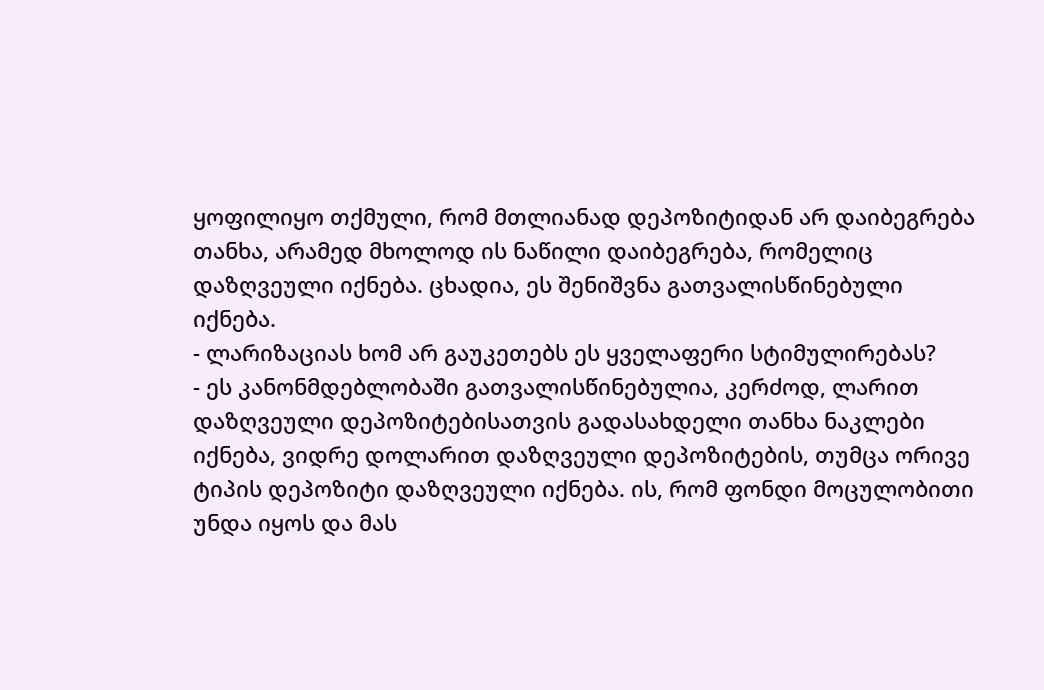ყოფილიყო თქმული, რომ მთლიანად დეპოზიტიდან არ დაიბეგრება თანხა, არამედ მხოლოდ ის ნაწილი დაიბეგრება, რომელიც დაზღვეული იქნება. ცხადია, ეს შენიშვნა გათვალისწინებული იქნება.
- ლარიზაციას ხომ არ გაუკეთებს ეს ყველაფერი სტიმულირებას?
- ეს კანონმდებლობაში გათვალისწინებულია, კერძოდ, ლარით დაზღვეული დეპოზიტებისათვის გადასახდელი თანხა ნაკლები იქნება, ვიდრე დოლარით დაზღვეული დეპოზიტების, თუმცა ორივე ტიპის დეპოზიტი დაზღვეული იქნება. ის, რომ ფონდი მოცულობითი უნდა იყოს და მას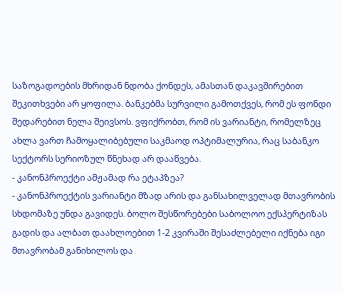საზოგადოების მხრიდან ნდობა ქონდეს, ამასთან დაკავშირებით შეკითხვები არ ყოფილა. ბანკებმა სურვილი გამოთქვეს, რომ ეს ფონდი შედარებით ნელა შეივსოს. ვფიქრობთ, რომ ის ვარიანტი, რომელზეც ახლა ვართ ჩამოყალიბებული საკმაოდ ოპტიმალურია, რაც საბანკო სექტორს სერიოზულ წნეხად არ დააწვება.
- კანონპროექტი ამჟამად რა ეტაპზეა?
- კანონპროექტის ვარიანტი მზად არის და განსახილველად მთავრობის სხდომაზე უნდა გავიდეს. ბოლო შესწორებები საბოლოო ექსპერტიზას გადის და ალბათ დაახლოებით 1-2 კვირაში შესაძლებელი იქნება იგი მთავრობამ განიხილოს და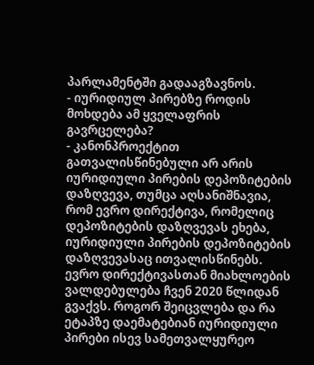პარლამენტში გადააგზავნოს.
- იურიდიულ პირებზე როდის მოხდება ამ ყველაფრის გავრცელება?
- კანონპროექტით გათვალისწინებული არ არის იურიდიული პირების დეპოზიტების დაზღვევა, თუმცა აღსანიშნავია, რომ ევრო დირექტივა, რომელიც დეპოზიტების დაზღვევას ეხება, იურიდიული პირების დეპოზიტების დაზღვევასაც ითვალისწინებს. ევრო დირექტივასთან მიახლოების ვალდებულება ჩვენ 2020 წლიდან გვაქვს. როგორ შეიცვლება და რა ეტაპზე დაემატებიან იურიდიული პირები ისევ სამეთვალყურეო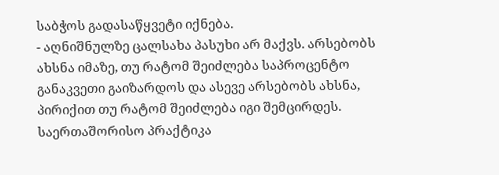საბჭოს გადასაწყვეტი იქნება.
- აღნიშნულზე ცალსახა პასუხი არ მაქვს. არსებობს ახსნა იმაზე, თუ რატომ შეიძლება საპროცენტო განაკვეთი გაიზარდოს და ასევე არსებობს ახსნა, პირიქით თუ რატომ შეიძლება იგი შემცირდეს. საერთაშორისო პრაქტიკა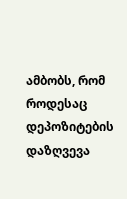ამბობს, რომ როდესაც დეპოზიტების დაზღვევა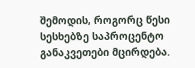შემოდის, როგორც წესი სესხებზე საპროცენტო განაკვეთები მცირდება.